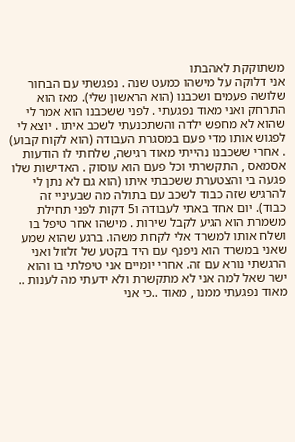משתוקקת לאהבתו
אני דלוקה על מישהו כמעט שנה . נפגשתי עם הבחור שלושה פעמים ושכבנו (הוא הראשון שלי). מאז הוא התרחק ואני מאוד נפגעתי . לפני ששכבנו הוא אמר לי שהוא לא מחפש ילדה והשתכנעתי לשכב איתו . יוצא לי לפגוש אותו מדי פעם במסגרת העבודה (הוא לקוח קבוע) . אחרי ששכבנו נהייתי מאוד רגישה, שלחתי לו הודעות אסמאס , התקשרתי וכל פעם הוא עוסוק . האדישות שלו פגעה בי והצטערת ששכבתי איתו (הוא גם לא נתן לי להרגיש שזה כבוד לשכב עם בתולה מה שבעיניי זה כבוד). יום אחד באתי לעבודה ו5 דקות לפני תחילת משמרת הוא הגיע לקבל שירות . מישהו אחר טיפל בו ושלח אותו למשרד אלי לקחת משהו. ברגע שהוא שמע שאני במשרד הוא ניפנף עם היד בקטע של זלזול ואני הרגשתי נורא עם זה. אחרי יומיים אני טיפלתי בו והוא ישר שאל למה אני לא מתקשרת ולא ידעתי מה לענות .. מאוד נפגעתי ממנו , מאוד ..כי אני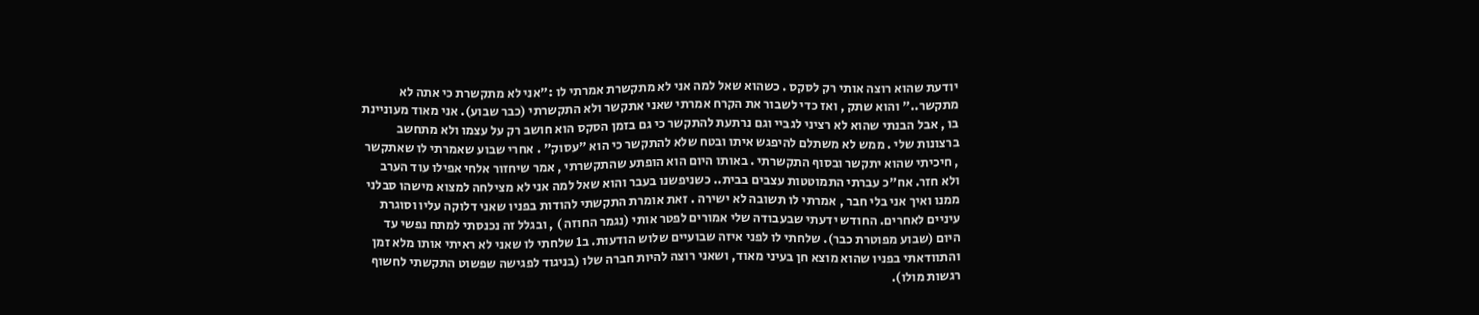יודעת שהוא רוצה אותי רק לסקס . כשהוא שאל למה אני לא מתקשרת אמרתי לו :"אני לא מתקשרת כי אתה לא מתקשר.." והוא שתק , ואז כדי לשבור את הקרח אמרתי שאני אתקשר ולא התקשרתי (כבר שבוע). אני מאוד מעוניינת בו , אבל הבנתי שהוא לא רציני לגביי וגם נרתעת להתקשר כי גם בזמן הסקס הוא חושב רק על עצמו ולא מתחשב ברצונות שלי . ממש לא משתלם להיפגש איתו ובטח שלא להתקשר כי הוא "עסוק" . אחרי שבוע שאמרתי לו שאתקשר , חיכיתי שהוא יתקשר ובסוף התקשרתי . באותו היום הוא הופתע שהתקשרתי , אמר שיחזור אלחי אפילו עוד הערב ולא חזר. אח"כ עברתי התמוטטות עצבים בבית.. כשניפשנו בעבר והוא שאל למה אני לא מצילחה למצוא מישהו סבלני ממנו ואיך אני בלי חבר , אמרתי לו תשובה לא ישירה . זאת אומרת התקשתי להודות בפניו שאני דלוקה עליו וסוגרת עיניים לאחרים. החודש ידעתי שבעבודה שלי אמורים לפטר אותי (נגמר החוזה ) , ובגלל זה נכנסתי למתח נפשי עד היום (שבוע מפוטרת כבר). שלחתי לו לפני איזה שבועיים שלוש הודעות. ב1 שלחתי לו שאני לא ראיתי אותו מלא זמן והתוודאתי בפניו שהוא מוצא חן בעיני מאוד, ושאני רוצה להיות חברה שלו (בניגוד לפגישה שפשוט התקשתי לחשוף רגשות מולו).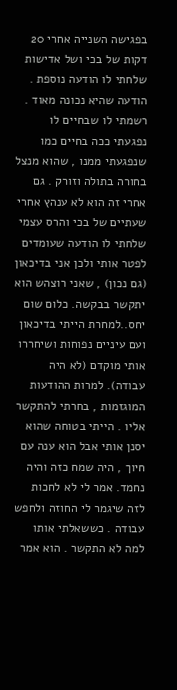בפגישה השנייה אחרי 20 דקות של בכי ושל אדישות שלחתי לו הודעה נוספת . הודעה שהיא נכונה מאוד . רשמתי לו שבחיים לו נפגעתי ככה בחיים כמו שנפגעתי ממנו , שהוא מנצל בחורה בתולה וזורק . גם אחרי זה הוא לא ענהץ אחרי שעתיים של בכי והרס עצמי שלחתי לו הודעה שעומדים לפטר אותי ולכן אני בדיכאון (גם נכון) , שאני רוצהש הוא יתקשר בבקשה. כלום שום יחס..למחרת הייתי בדיכאון ועם עיניים נפוחות ושיחררו אותי מוקדם (לא היה עבודה). למרות ההודעות המוגזמות , בחרתי להתקשר אליו . הייתי בטוחה שהוא יסנן אותי אבל הוא ענה עם חיוך , היה שמח כזה והיה נחמד. אמר לי לא לחכות לזה שיגמר לי החוזה ולחפש עבודה . כששאלתי אותו למה לא התקשר . הוא אמר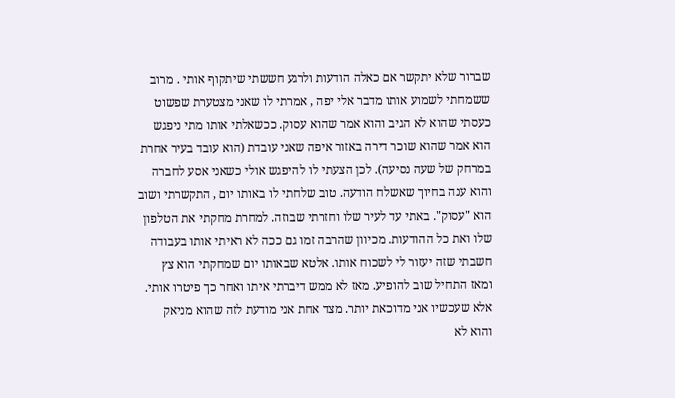שברור שלא יתקשר אם כאלה הודעות ולרגע חששתי שיתקוף אותי . מרוב ששמחתי לשמוע אותו מדבר אלי יפה , אמרתי לו שאני מצטערת שפשוט כעסתי שהוא לא הגיב והוא אמר שהוא עסוק. ככשאלתי אותו מתי ניפגש הוא אמר שהוא שוכר דירה באזור איפה שאני עובדת (הוא עובד בעיר אחרת במרחק של שעה נסיעה). לכן הצעתי לו להיפגש אולי כשאני אסע לחברה והוא ענה בחיוך שאשלח הודעה. טוב שלחתי לו באותו יום , התקשרתי ושוב הוא "עסוק". באתי עד לעיר שלו וחזרתי שבוזה. למחרת מחקתי את הטלפון שלו ואת כל ההודעות. מכיוון שהרבה זמו גם ככה לא ראיתי אותו בעבודה חשבתי שזה יעזור לי לשכוח אותו. אלטא שבאותו יום שמחקתי הוא צץ ומאז התחיל שוב להופיע. מאז לא ממש דיברתי איתו ואחר כך פיטרו אותי. אלא שעכשיו אני מדוכאת יותר. מצד אחת אני מודעת לזה שהוא מניאק והוא לא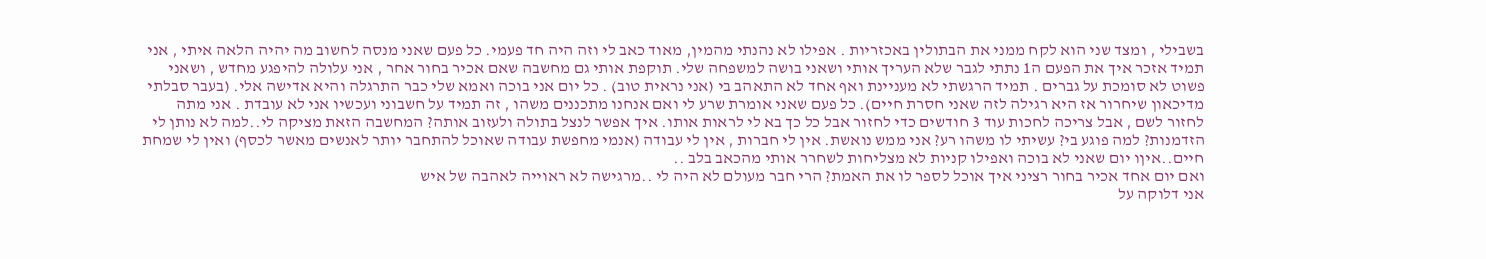בשבילי , ומצד שני הוא לקח ממני את הבתולין באכזריות . אפילו לא נהנתי מהמין, מאוד כאב לי וזה היה חד פעמי. כל פעם שאני מנסה לחשוב מה יהיה הלאה איתי , אני תמיד אזכר איך את הפעם ה1 נתתי לגבר שלא העריך אותי ושאני בושה למשפחה שלי. תוקפת אותי גם מחשבה שאם אכיר בחור אחר , אני עלולה להיפגע מחדש , ושאני פשוט לא סומכת על גברים . תמיד הרגשתי לא מעניינת ואף אחד לא התאהב בי (אני נראית טוב) . כל יום אני בוכה ואמא שלי כבר התרגלה והיא אדישה אלי. (בעבר סבלתי מדיכאון שיחרור אז היא רגילה לזה שאני חסרת חיים). כל פעם שאני אומרת שרע לי ואם אנחנו מתכננים משהו , זה תמיד על חשבוני ועכשיו אני לא עובדת . אני מתה לחזור לשם , אבל צריכה לחכות עוד 3 חודשים כדי לחזור אבל כל כך בא לי לראות אותו. איך אפשר לנצל בתולה ולעזוב אותה? המחשבה הזאת מציקה לי..למה לא נותן לי הזדמנות? למה פוגע בי? עשיתי לו משהו רע? אני ממש נואשת. אין לי חברות , אין לי עבודה (אנמי מחפשת עבודה שאוכל להתחבר יותר לאנשים מאשר לכסף) ואין לי שמחת חיים..איןו יום שאני לא בוכה ואפילו קניות לא מצליחות לשחרר אותי מהכאב בלב ..
ואם יום אחד אכיר בחור רציני איך אוכל לספר לו את האמת? הרי חבר מעולם לא היה לי ..מרגישה לא ראוייה לאהבה של איש
אני דלוקה על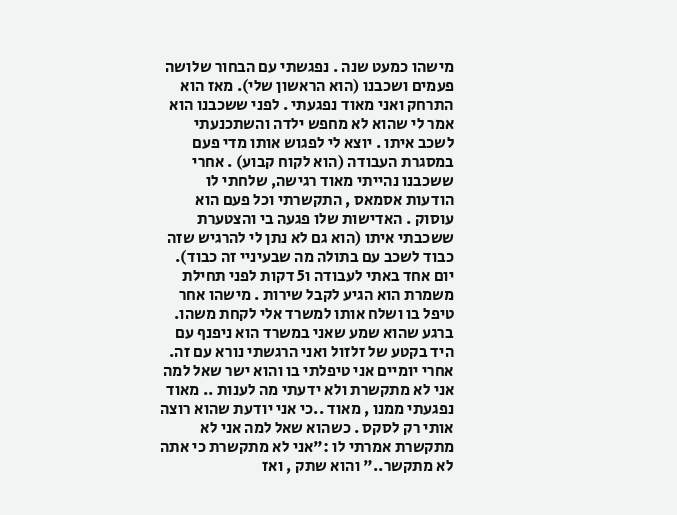מישהו כמעט שנה . נפגשתי עם הבחור שלושה פעמים ושכבנו (הוא הראשון שלי). מאז הוא התרחק ואני מאוד נפגעתי . לפני ששכבנו הוא אמר לי שהוא לא מחפש ילדה והשתכנעתי לשכב איתו . יוצא לי לפגוש אותו מדי פעם במסגרת העבודה (הוא לקוח קבוע) . אחרי ששכבנו נהייתי מאוד רגישה, שלחתי לו הודעות אסמאס , התקשרתי וכל פעם הוא עוסוק . האדישות שלו פגעה בי והצטערת ששכבתי איתו (הוא גם לא נתן לי להרגיש שזה כבוד לשכב עם בתולה מה שבעיניי זה כבוד). יום אחד באתי לעבודה ו5 דקות לפני תחילת משמרת הוא הגיע לקבל שירות . מישהו אחר טיפל בו ושלח אותו למשרד אלי לקחת משהו. ברגע שהוא שמע שאני במשרד הוא ניפנף עם היד בקטע של זלזול ואני הרגשתי נורא עם זה. אחרי יומיים אני טיפלתי בו והוא ישר שאל למה אני לא מתקשרת ולא ידעתי מה לענות .. מאוד נפגעתי ממנו , מאוד ..כי אני יודעת שהוא רוצה אותי רק לסקס . כשהוא שאל למה אני לא מתקשרת אמרתי לו :"אני לא מתקשרת כי אתה לא מתקשר.." והוא שתק , ואז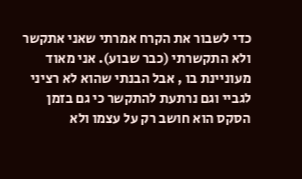כדי לשבור את הקרח אמרתי שאני אתקשר ולא התקשרתי (כבר שבוע). אני מאוד מעוניינת בו , אבל הבנתי שהוא לא רציני לגביי וגם נרתעת להתקשר כי גם בזמן הסקס הוא חושב רק על עצמו ולא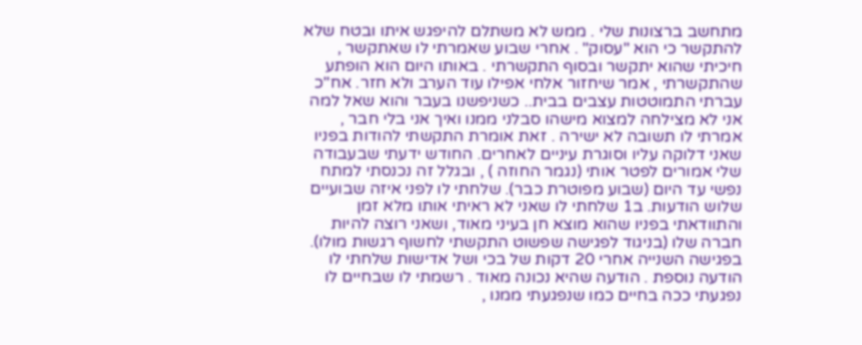מתחשב ברצונות שלי . ממש לא משתלם להיפגש איתו ובטח שלא להתקשר כי הוא "עסוק" . אחרי שבוע שאמרתי לו שאתקשר , חיכיתי שהוא יתקשר ובסוף התקשרתי . באותו היום הוא הופתע שהתקשרתי , אמר שיחזור אלחי אפילו עוד הערב ולא חזר. אח"כ עברתי התמוטטות עצבים בבית.. כשניפשנו בעבר והוא שאל למה אני לא מצילחה למצוא מישהו סבלני ממנו ואיך אני בלי חבר , אמרתי לו תשובה לא ישירה . זאת אומרת התקשתי להודות בפניו שאני דלוקה עליו וסוגרת עיניים לאחרים. החודש ידעתי שבעבודה שלי אמורים לפטר אותי (נגמר החוזה ) , ובגלל זה נכנסתי למתח נפשי עד היום (שבוע מפוטרת כבר). שלחתי לו לפני איזה שבועיים שלוש הודעות. ב1 שלחתי לו שאני לא ראיתי אותו מלא זמן והתוודאתי בפניו שהוא מוצא חן בעיני מאוד, ושאני רוצה להיות חברה שלו (בניגוד לפגישה שפשוט התקשתי לחשוף רגשות מולו). בפגישה השנייה אחרי 20 דקות של בכי ושל אדישות שלחתי לו הודעה נוספת . הודעה שהיא נכונה מאוד . רשמתי לו שבחיים לו נפגעתי ככה בחיים כמו שנפגעתי ממנו ,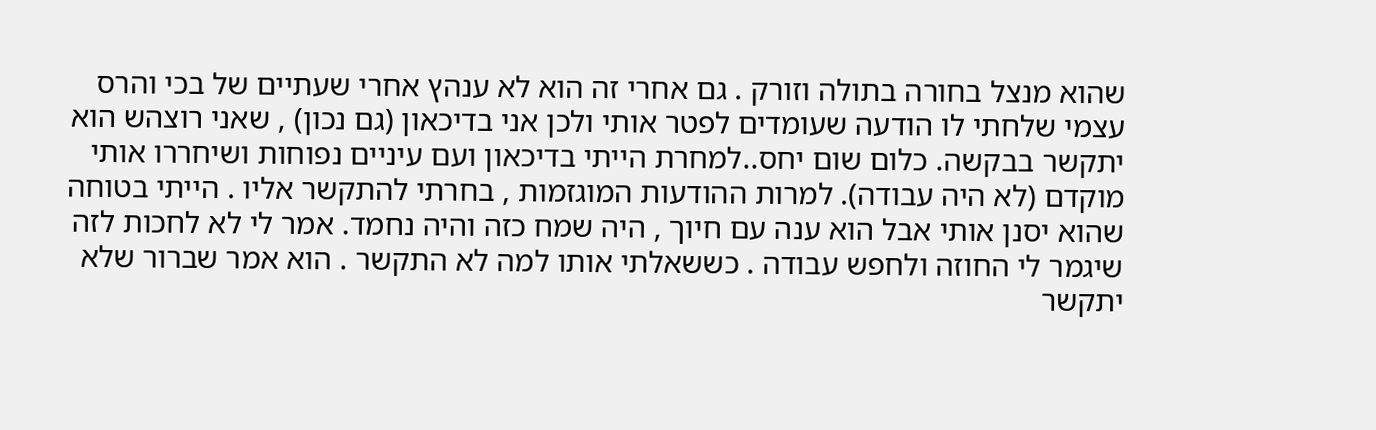שהוא מנצל בחורה בתולה וזורק . גם אחרי זה הוא לא ענהץ אחרי שעתיים של בכי והרס עצמי שלחתי לו הודעה שעומדים לפטר אותי ולכן אני בדיכאון (גם נכון) , שאני רוצהש הוא יתקשר בבקשה. כלום שום יחס..למחרת הייתי בדיכאון ועם עיניים נפוחות ושיחררו אותי מוקדם (לא היה עבודה). למרות ההודעות המוגזמות , בחרתי להתקשר אליו . הייתי בטוחה שהוא יסנן אותי אבל הוא ענה עם חיוך , היה שמח כזה והיה נחמד. אמר לי לא לחכות לזה שיגמר לי החוזה ולחפש עבודה . כששאלתי אותו למה לא התקשר . הוא אמר שברור שלא יתקשר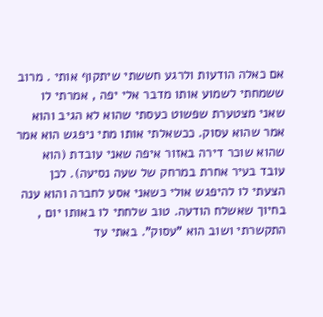אם כאלה הודעות ולרגע חששתי שיתקוף אותי . מרוב ששמחתי לשמוע אותו מדבר אלי יפה , אמרתי לו שאני מצטערת שפשוט כעסתי שהוא לא הגיב והוא אמר שהוא עסוק. ככשאלתי אותו מתי ניפגש הוא אמר שהוא שוכר דירה באזור איפה שאני עובדת (הוא עובד בעיר אחרת במרחק של שעה נסיעה). לכן הצעתי לו להיפגש אולי כשאני אסע לחברה והוא ענה בחיוך שאשלח הודעה. טוב שלחתי לו באותו יום , התקשרתי ושוב הוא "עסוק". באתי עד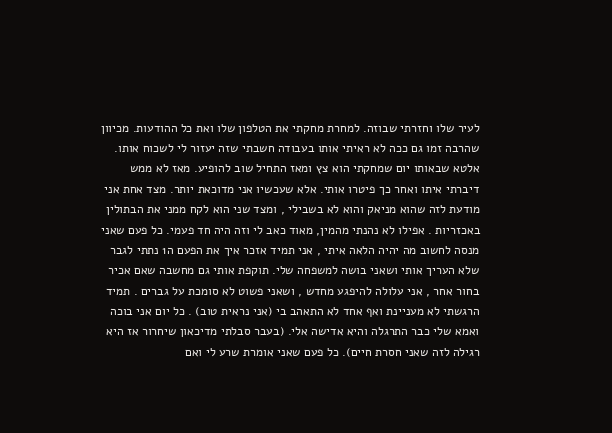לעיר שלו וחזרתי שבוזה. למחרת מחקתי את הטלפון שלו ואת כל ההודעות. מכיוון שהרבה זמו גם ככה לא ראיתי אותו בעבודה חשבתי שזה יעזור לי לשכוח אותו. אלטא שבאותו יום שמחקתי הוא צץ ומאז התחיל שוב להופיע. מאז לא ממש דיברתי איתו ואחר כך פיטרו אותי. אלא שעכשיו אני מדוכאת יותר. מצד אחת אני מודעת לזה שהוא מניאק והוא לא בשבילי , ומצד שני הוא לקח ממני את הבתולין באכזריות . אפילו לא נהנתי מהמין, מאוד כאב לי וזה היה חד פעמי. כל פעם שאני מנסה לחשוב מה יהיה הלאה איתי , אני תמיד אזכר איך את הפעם ה1 נתתי לגבר שלא העריך אותי ושאני בושה למשפחה שלי. תוקפת אותי גם מחשבה שאם אכיר בחור אחר , אני עלולה להיפגע מחדש , ושאני פשוט לא סומכת על גברים . תמיד הרגשתי לא מעניינת ואף אחד לא התאהב בי (אני נראית טוב) . כל יום אני בוכה ואמא שלי כבר התרגלה והיא אדישה אלי. (בעבר סבלתי מדיכאון שיחרור אז היא רגילה לזה שאני חסרת חיים). כל פעם שאני אומרת שרע לי ואם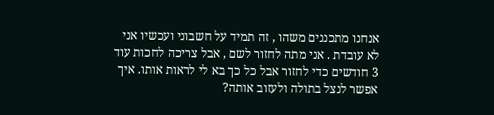אנחנו מתכננים משהו , זה תמיד על חשבוני ועכשיו אני לא עובדת . אני מתה לחזור לשם , אבל צריכה לחכות עוד 3 חודשים כדי לחזור אבל כל כך בא לי לראות אותו. איך אפשר לנצל בתולה ולעזוב אותה?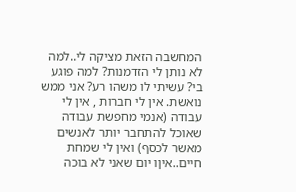המחשבה הזאת מציקה לי..למה לא נותן לי הזדמנות? למה פוגע בי? עשיתי לו משהו רע? אני ממש נואשת. אין לי חברות , אין לי עבודה (אנמי מחפשת עבודה שאוכל להתחבר יותר לאנשים מאשר לכסף) ואין לי שמחת חיים..איןו יום שאני לא בוכה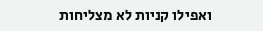ואפילו קניות לא מצליחות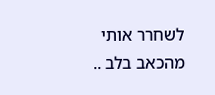לשחרר אותי מהכאב בלב ..